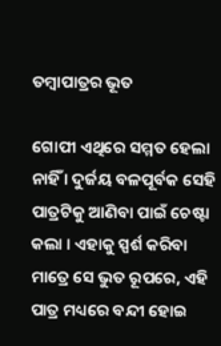ତମ୍ବାପାତ୍ରର ଭୂତ

ଗୋପୀ ଏଥିରେ ସମ୍ମତ ହେଲା ନାହିଁ । ଦୁର୍ଜୟ ବଳପୂର୍ବକ ସେହି ପାତ୍ରଟିକୁ ଆଣିବା ପାଇଁ ଚେଷ୍ଟା କଲା । ଏହାକୁ ସ୍ପର୍ଶ କରିବା ମାତ୍ରେ ସେ ଭୁତ ରୂପରେ, ଏହି ପାତ୍ର ମଧ୍ୟରେ ବନ୍ଦୀ ହୋଇ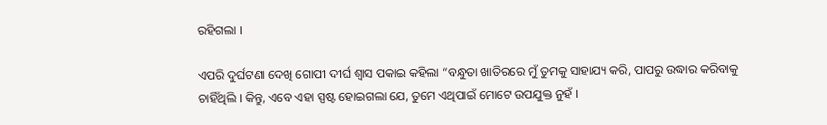ରହିଗଲା ।

ଏପରି ଦୁର୍ଘଟଣା ଦେଖି ଗୋପୀ ଦୀର୍ଘ ଶ୍ୱାସ ପକାଇ କହିଲା “ବନ୍ଧୁତା ଖାତିରରେ ମୁଁ ତୁମକୁ ସାହାଯ୍ୟ କରି, ପାପରୁ ଉଦ୍ଧାର କରିବାକୁ ଚାହିଁଥିଲି । କିନ୍ତୁ, ଏବେ ଏହା ସ୍ପଷ୍ଟ ହୋଇଗଲା ଯେ, ତୁମେ ଏଥିପାଇଁ ମୋଟେ ଉପଯୁକ୍ତ ନୁହଁ ।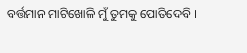ବର୍ତ୍ତମାନ ମାଟିଖୋଳି ମୁଁ ତୁମକୁ ପୋତିଦେବି ।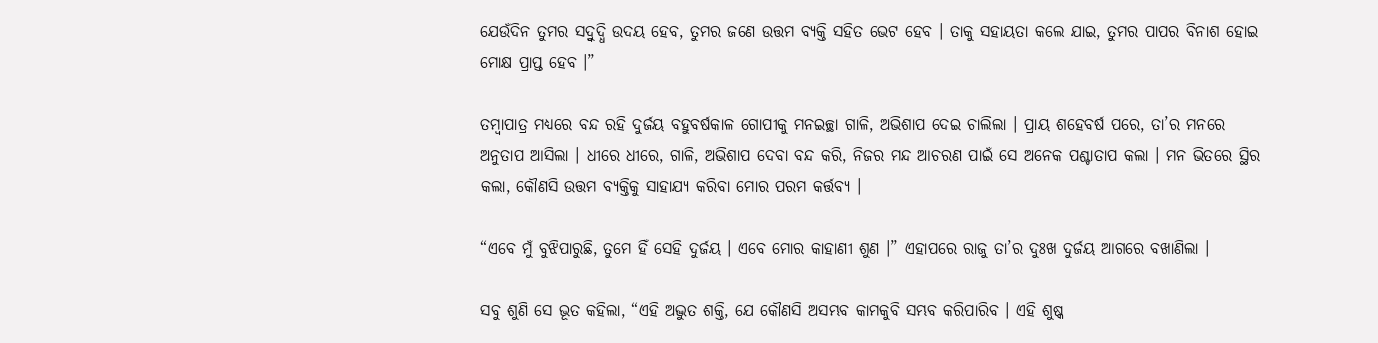ଯେଉଁଦିନ ତୁମର ସଦ୍ବୁଦ୍ଧି ଉଦୟ ହେବ, ତୁମର ଜଣେ ଉତ୍ତମ ବ୍ୟକ୍ତି ସହିତ ଭେଟ ହେବ । ତାକୁ ସହାୟତା କଲେ ଯାଇ, ତୁମର ପାପର ବିନାଶ ହୋଇ ମୋକ୍ଷ ପ୍ରାପ୍ତ ହେବ ।”

ତମ୍ବାପାତ୍ର ମଧ୍ୟରେ ବନ୍ଦ ରହି ଦୁର୍ଜୟ ବହୁବର୍ଷକାଳ ଗୋପୀକୁ ମନଇଚ୍ଛା ଗାଳି, ଅଭିଶାପ ଦେଇ ଚାଲିଲା । ପ୍ରାୟ ଶହେବର୍ଷ ପରେ, ତା’ର ମନରେ ଅନୁତାପ ଆସିଲା । ଧୀରେ ଧୀରେ, ଗାଳି, ଅଭିଶାପ ଦେବା ବନ୍ଦ କରି, ନିଜର ମନ୍ଦ ଆଚରଣ ପାଇଁ ସେ ଅନେକ ପଶ୍ଚାତାପ କଲା । ମନ ଭିତରେ ସ୍ଥିର କଲା, କୌଣସି ଉତ୍ତମ ବ୍ୟକ୍ତିକୁ ସାହାଯ୍ୟ କରିବା ମୋର ପରମ କର୍ତ୍ତବ୍ୟ ।

“ଏବେ ମୁଁ ବୁଝିପାରୁଛି, ତୁମେ ହିଁ ସେହି ଦୁର୍ଜୟ । ଏବେ ମୋର କାହାଣୀ ଶୁଣ ।” ଏହାପରେ ରାଜୁ ତା’ର ଦୁଃଖ ଦୁର୍ଜୟ ଆଗରେ ବଖାଣିଲା ।

ସବୁ ଶୁଣି ସେ ଭୂତ କହିଲା, “ଏହି ଅଦ୍ଭୁତ ଶକ୍ତି, ଯେ କୌଣସି ଅସମ୍ଭବ କାମକୁବି ସମ୍ଭବ କରିପାରିବ । ଏହି ଶୁଷ୍କ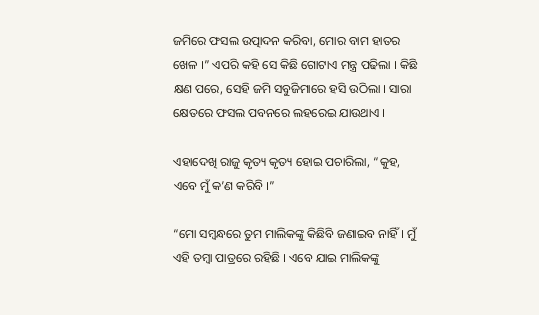ଜମିରେ ଫସଲ ଉତ୍ପାଦନ କରିବା, ମୋର ବାମ ହାତର ଖେଳ ।” ଏପରି କହି ସେ କିଛି ଗୋଟାଏ ମନ୍ତ୍ର ପଢିଲା । କିଛି କ୍ଷଣ ପରେ, ସେହି ଜମି ସବୁଜିମାରେ ହସି ଉଠିଲା । ସାରା କ୍ଷେତରେ ଫସଲ ପବନରେ ଲହରେଇ ଯାଉଥାଏ ।

ଏହାଦେଖି ରାଜୁ କୃତ୍ୟ କୃତ୍ୟ ହୋଇ ପଚାରିଲା, “କୁହ, ଏବେ ମୁଁ କ’ଣ କରିବି ।”

“ମୋ ସମ୍ବନ୍ଧରେ ତୁମ ମାଲିକଙ୍କୁ କିଛିବି ଜଣାଇବ ନାହିଁ । ମୁଁ ଏହି ତମ୍ବା ପାତ୍ରରେ ରହିଛି । ଏବେ ଯାଇ ମାଲିକଙ୍କୁ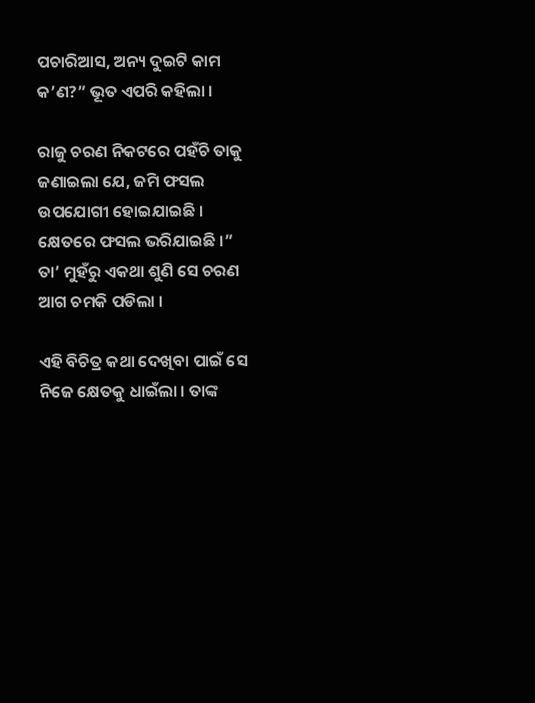ପଚାରିଆସ, ଅନ୍ୟ ଦୁଇଟି କାମ କ’ଣ?” ଭୂତ ଏପରି କହିଲା ।

ରାଜୁ ଚରଣ ନିକଟରେ ପହଁଚି ତାକୁ ଜଣାଇଲା ଯେ, ଜମି ଫସଲ ଉପଯୋଗୀ ହୋଇଯାଇଛି । କ୍ଷେତରେ ଫସଲ ଭରିଯାଇଛି ।” ତା’ ମୁହଁରୁ ଏକଥା ଶୁଣି ସେ ଚରଣ ଆଗ ଚମକି ପଡିଲା ।

ଏହି ବିଚିତ୍ର କଥା ଦେଖିବା ପାଇଁ ସେ ନିଜେ କ୍ଷେତକୁ ଧାଇଁଲା । ତାଙ୍କ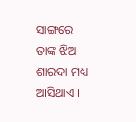ସାଙ୍ଗରେ ତାଙ୍କ ଝିଅ ଶାରଦା ମଧ୍ୟ ଆସିଥାଏ ।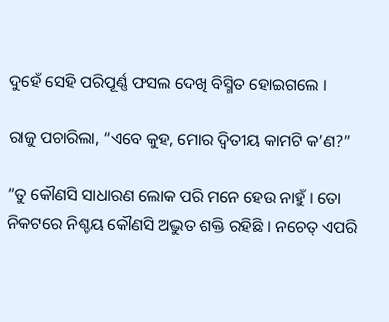ଦୁହେଁ ସେହି ପରିପୂର୍ଣ୍ଣ ଫସଲ ଦେଖି ବିସ୍ମିତ ହୋଇଗଲେ ।

ରାଜୁ ପଚାରିଲା, “ଏବେ କୁହ, ମୋର ଦ୍ୱିତୀୟ କାମଟି କ’ଣ?”

“ତୁ କୌଣସି ସାଧାରଣ ଲୋକ ପରି ମନେ ହେଉ ନାହୁଁ । ତୋ ନିକଟରେ ନିଶ୍ଚୟ କୌଣସି ଅଦ୍ଭୁତ ଶକ୍ତି ରହିଛି । ନଚେତ୍ ଏପରି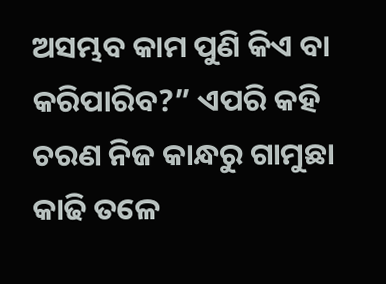ଅସମ୍ଭବ କାମ ପୁଣି କିଏ ବା କରିପାରିବ?” ଏପରି କହି ଚରଣ ନିଜ କାନ୍ଧରୁ ଗାମୁଛା କାଢି ତଳେ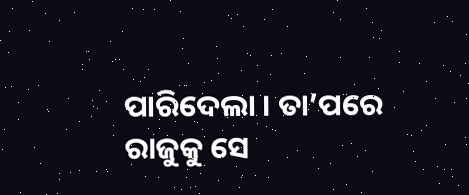ପାରିଦେଲା । ତା’ପରେ ରାଜୁକୁ ସେ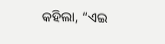କହିଲା, “ଏଇ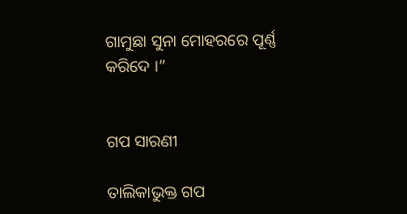ଗାମୁଛା ସୁନା ମୋହରରେ ପୂର୍ଣ୍ଣ କରିଦେ ।”


ଗପ ସାରଣୀ

ତାଲିକାଭୁକ୍ତ ଗପ